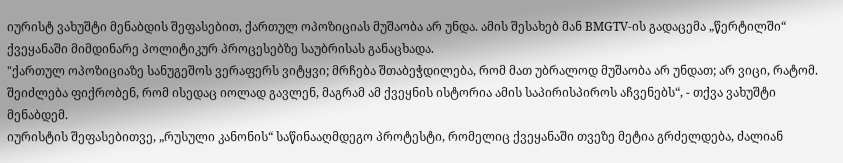იურისტ ვახუშტი მენაბდის შეფასებით, ქართულ ოპოზიციას მუშაობა არ უნდა. ამის შესახებ მან BMGTV-ის გადაცემა „წერტილში“ ქვეყანაში მიმდინარე პოლიტიკურ პროცესებზე საუბრისას განაცხადა.
"ქართულ ოპოზიციაზე სანუგეშოს ვერაფერს ვიტყვი; მრჩება შთაბეჭდილება, რომ მათ უბრალოდ მუშაობა არ უნდათ; არ ვიცი, რატომ. შეიძლება ფიქრობენ, რომ ისედაც იოლად გავლენ, მაგრამ ამ ქვეყნის ისტორია ამის საპირისპიროს აჩვენებს“, - თქვა ვახუშტი მენაბდემ.
იურისტის შეფასებითვე, „რუსული კანონის“ საწინააღმდეგო პროტესტი, რომელიც ქვეყანაში თვეზე მეტია გრძელდება, ძალიან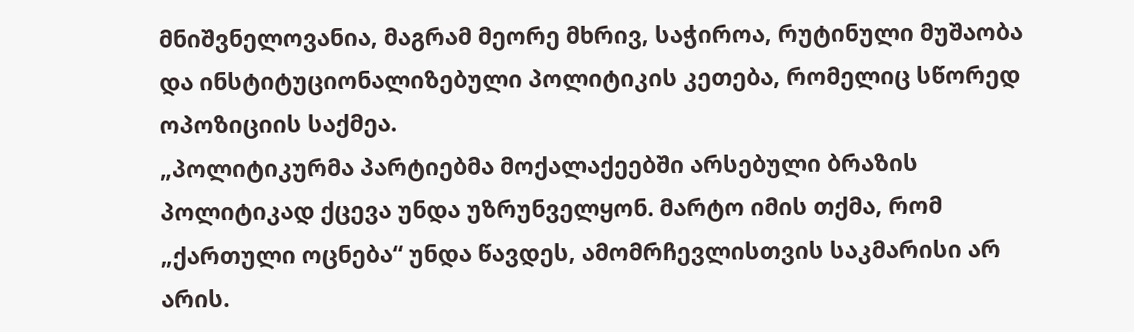მნიშვნელოვანია, მაგრამ მეორე მხრივ, საჭიროა, რუტინული მუშაობა და ინსტიტუციონალიზებული პოლიტიკის კეთება, რომელიც სწორედ ოპოზიციის საქმეა.
„პოლიტიკურმა პარტიებმა მოქალაქეებში არსებული ბრაზის პოლიტიკად ქცევა უნდა უზრუნველყონ. მარტო იმის თქმა, რომ „ქართული ოცნება“ უნდა წავდეს, ამომრჩევლისთვის საკმარისი არ არის.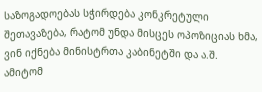საზოგადოებას სჭირდება კონკრეტული შეთავაზება, რატომ უნდა მისცეს ოპოზიციას ხმა, ვინ იქნება მინისტრთა კაბინეტში და ა.შ. ამიტომ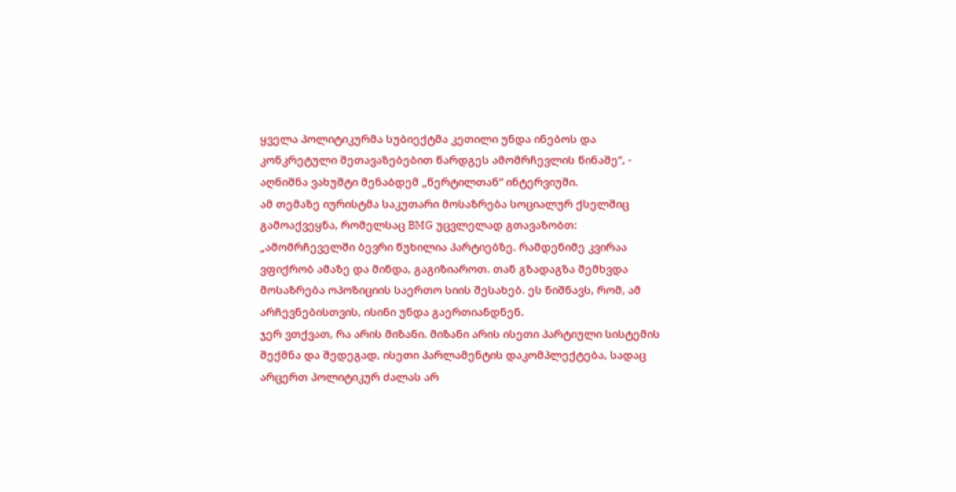ყველა პოლიტიკურმა სუბიექტმა კეთილი უნდა ინებოს და კონკრეტული შეთავაზებებით წარდგეს ამომრჩევლის წინაშე“, - აღნიშნა ვახუშტი მენაბდემ „წერტილთან“ ინტერვიუში.
ამ თემაზე იურისტმა საკუთარი მოსაზრება სოციალურ ქსელშიც გამოაქვეყნა, რომელსაც BMG უცვლელად გთავაზობთ:
„ამომრჩეველში ბევრი წუხილია პარტიებზე. რამდენიმე კვირაა ვფიქრობ ამაზე და მინდა, გაგიზიაროთ. თან გზადაგზა შემხვდა მოსაზრება ოპოზიციის საერთო სიის შესახებ. ეს ნიშნავს, რომ, ამ არჩევნებისთვის, ისინი უნდა გაერთიანდნენ.
ჯერ ვთქვათ, რა არის მიზანი. მიზანი არის ისეთი პარტიული სისტემის შექმნა და შედეგად, ისეთი პარლამენტის დაკომპლექტება, სადაც არცერთ პოლიტიკურ ძალას არ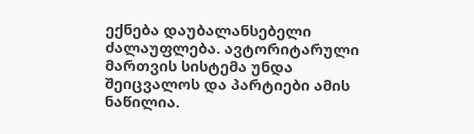ექნება დაუბალანსებელი ძალაუფლება. ავტორიტარული მართვის სისტემა უნდა შეიცვალოს და პარტიები ამის ნაწილია.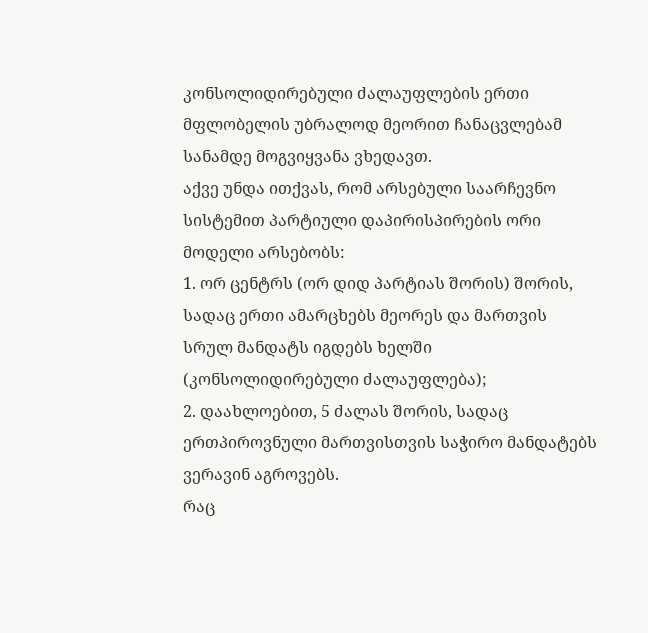კონსოლიდირებული ძალაუფლების ერთი მფლობელის უბრალოდ მეორით ჩანაცვლებამ სანამდე მოგვიყვანა ვხედავთ.
აქვე უნდა ითქვას, რომ არსებული საარჩევნო სისტემით პარტიული დაპირისპირების ორი მოდელი არსებობს:
1. ორ ცენტრს (ორ დიდ პარტიას შორის) შორის, სადაც ერთი ამარცხებს მეორეს და მართვის სრულ მანდატს იგდებს ხელში (კონსოლიდირებული ძალაუფლება);
2. დაახლოებით, 5 ძალას შორის, სადაც ერთპიროვნული მართვისთვის საჭირო მანდატებს ვერავინ აგროვებს.
რაც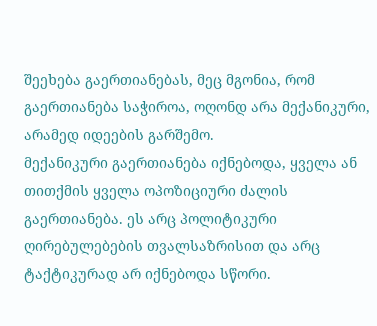შეეხება გაერთიანებას, მეც მგონია, რომ გაერთიანება საჭიროა, ოღონდ არა მექანიკური, არამედ იდეების გარშემო.
მექანიკური გაერთიანება იქნებოდა, ყველა ან თითქმის ყველა ოპოზიციური ძალის გაერთიანება. ეს არც პოლიტიკური ღირებულებების თვალსაზრისით და არც ტაქტიკურად არ იქნებოდა სწორი.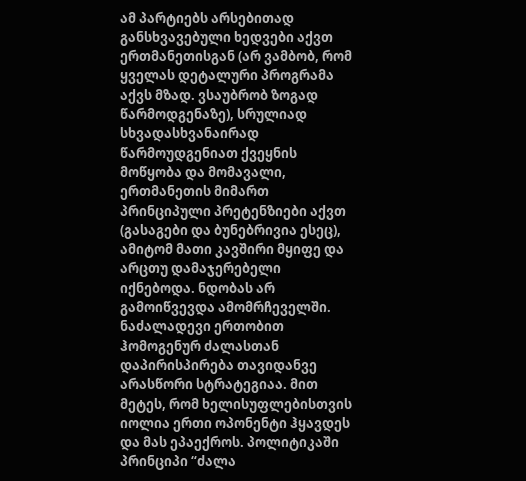ამ პარტიებს არსებითად განსხვავებული ხედვები აქვთ ერთმანეთისგან (არ ვამბობ, რომ ყველას დეტალური პროგრამა აქვს მზად. ვსაუბრობ ზოგად წარმოდგენაზე), სრულიად სხვადასხვანაირად წარმოუდგენიათ ქვეყნის მოწყობა და მომავალი, ერთმანეთის მიმართ პრინციპული პრეტენზიები აქვთ (გასაგები და ბუნებრივია ესეც), ამიტომ მათი კავშირი მყიფე და არცთუ დამაჯერებელი იქნებოდა. ნდობას არ გამოიწვევდა ამომრჩეველში.
ნაძალადევი ერთობით ჰომოგენურ ძალასთან დაპირისპირება თავიდანვე არასწორი სტრატეგიაა. მით მეტეს, რომ ხელისუფლებისთვის იოლია ერთი ოპონენტი ჰყავდეს და მას ეპაექროს. პოლიტიკაში პრინციპი “ძალა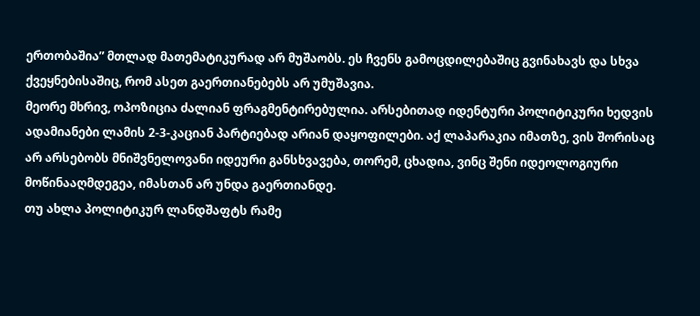ერთობაშია” მთლად მათემატიკურად არ მუშაობს. ეს ჩვენს გამოცდილებაშიც გვინახავს და სხვა ქვეყნებისაშიც, რომ ასეთ გაერთიანებებს არ უმუშავია.
მეორე მხრივ, ოპოზიცია ძალიან ფრაგმენტირებულია. არსებითად იდენტური პოლიტიკური ხედვის ადამიანები ლამის 2-3-კაციან პარტიებად არიან დაყოფილები. აქ ლაპარაკია იმათზე, ვის შორისაც არ არსებობს მნიშვნელოვანი იდეური განსხვავება, თორემ, ცხადია, ვინც შენი იდეოლოგიური მოწინააღმდეგეა, იმასთან არ უნდა გაერთიანდე.
თუ ახლა პოლიტიკურ ლანდშაფტს რამე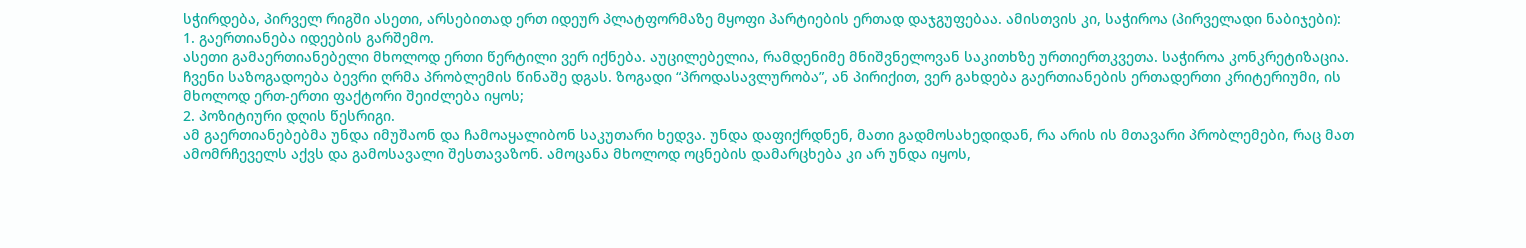სჭირდება, პირველ რიგში ასეთი, არსებითად ერთ იდეურ პლატფორმაზე მყოფი პარტიების ერთად დაჯგუფებაა. ამისთვის კი, საჭიროა (პირველადი ნაბიჯები):
1. გაერთიანება იდეების გარშემო.
ასეთი გამაერთიანებელი მხოლოდ ერთი წერტილი ვერ იქნება. აუცილებელია, რამდენიმე მნიშვნელოვან საკითხზე ურთიერთკვეთა. საჭიროა კონკრეტიზაცია. ჩვენი საზოგადოება ბევრი ღრმა პრობლემის წინაშე დგას. ზოგადი “პროდასავლურობა”, ან პირიქით, ვერ გახდება გაერთიანების ერთადერთი კრიტერიუმი, ის მხოლოდ ერთ-ერთი ფაქტორი შეიძლება იყოს;
2. პოზიტიური დღის წესრიგი.
ამ გაერთიანებებმა უნდა იმუშაონ და ჩამოაყალიბონ საკუთარი ხედვა. უნდა დაფიქრდნენ, მათი გადმოსახედიდან, რა არის ის მთავარი პრობლემები, რაც მათ ამომრჩეველს აქვს და გამოსავალი შესთავაზონ. ამოცანა მხოლოდ ოცნების დამარცხება კი არ უნდა იყოს,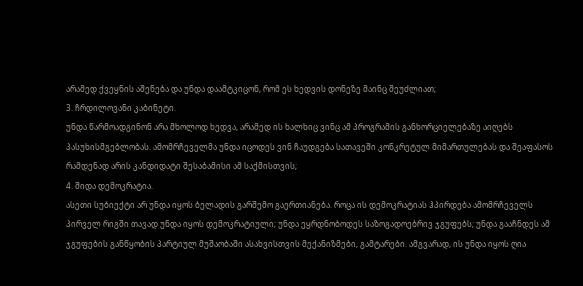არამედ ქვეყნის აშენება და უნდა დაამტკიცონ, რომ ეს ხედვის დონეზე მაინც შეუძლიათ;
3. ჩრდილოვანი კაბინეტი.
უნდა წარმოადგინონ არა მხოლოდ ხედვა, არამედ ის ხალხიც ვინც ამ პროგრამის განხორციელებაზე აიღებს პასუხისმგებლობას. ამომრჩეველმა უნდა იცოდეს ვინ ჩაუდგება სათავეში კონკრეტულ მიმართულებას და შეაფასოს რამდენად არის კანდიდატი შესაბამისი ამ საქმისთვის;
4. შიდა დემოკრატია.
ასეთი სუბიექტი არ უნდა იყოს ბელადის გარშემო გაერთიანება. როცა ის დემოკრატიას ჰპირდება ამომრჩეველს პირველ რიგში თავად უნდა იყოს დემოკრატიული; უნდა ეყრდნობოდეს საზოგადოებრივ ჯგუფებს; უნდა გააჩნდეს ამ ჯგუფების განწყობის პარტიულ მუშაობაში ასახვისთვის მექანიზმები, გამტარები. ამგვარად, ის უნდა იყოს ღია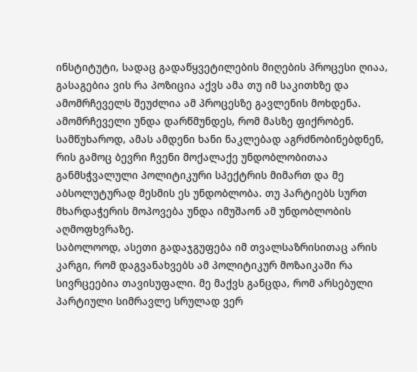ინსტიტუტი, სადაც გადაწყვეტილების მიღების პროცესი ღიაა, გასაგებია ვის რა პოზიცია აქვს ამა თუ იმ საკითხზე და ამომრჩეველს შეუძლია ამ პროცესზე გავლენის მოხდენა.
ამომრჩეველი უნდა დარწმუნდეს, რომ მასზე ფიქრობენ. სამწუხაროდ, ამას ამდენი ხანი ნაკლებად აგრძნობინებდნენ, რის გამოც ბევრი ჩვენი მოქალაქე უნდობლობითაა განმსჭვალული პოლიტიკური სპექტრის მიმართ და მე აბსოლუტურად მესმის ეს უნდობლობა. თუ პარტიებს სურთ მხარდაჭერის მოპოვება უნდა იმუშაონ ამ უნდობლობის აღმოფხვრაზე.
საბოლოოდ, ასეთი გადაჯგუფება იმ თვალსაზრისითაც არის კარგი, რომ დაგვანახვებს ამ პოლიტიკურ მოზაიკაში რა სივრცეებია თავისუფალი. მე მაქვს განცდა, რომ არსებული პარტიული სიმრავლე სრულად ვერ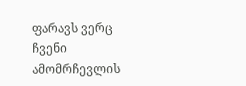ფარავს ვერც ჩვენი ამომრჩევლის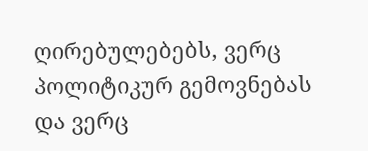ღირებულებებს, ვერც პოლიტიკურ გემოვნებას და ვერც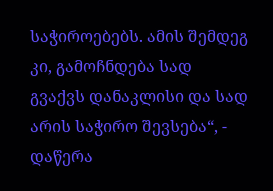საჭიროებებს. ამის შემდეგ კი, გამოჩნდება სად გვაქვს დანაკლისი და სად არის საჭირო შევსება“, - დაწერა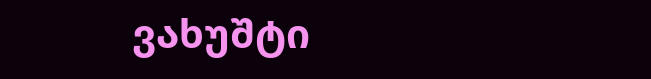ვახუშტი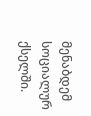მენაბდემ სოციალურ ქსელში.